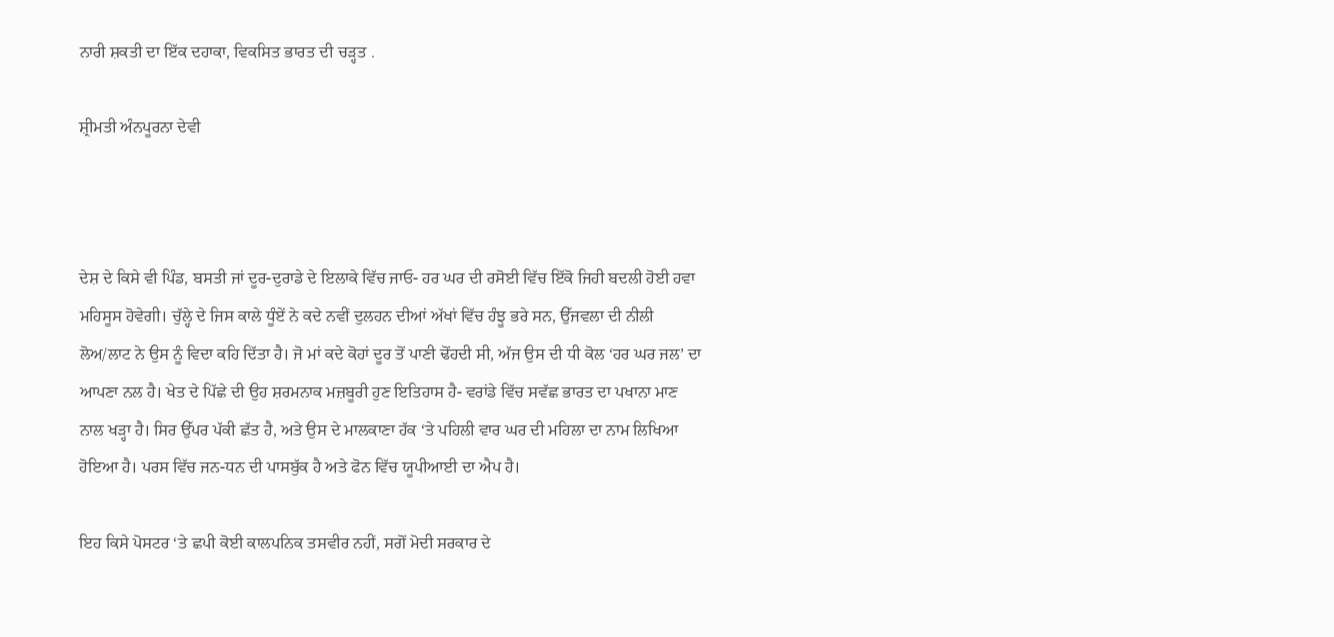ਨਾਰੀ ਸ਼ਕਤੀ ਦਾ ਇੱਕ ਦਹਾਕਾ, ਵਿਕਸਿਤ ਭਾਰਤ ਦੀ ਚੜ੍ਹਤ .

ਸ਼੍ਰੀਮਤੀ ਅੰਨਪੂਰਨਾ ਦੇਵੀ



ਦੇਸ਼ ਦੇ ਕਿਸੇ ਵੀ ਪਿੰਡ, ਬਸਤੀ ਜਾਂ ਦੂਰ-ਦੁਰਾਡੇ ਦੇ ਇਲਾਕੇ ਵਿੱਚ ਜਾਓ- ਹਰ ਘਰ ਦੀ ਰਸੋਈ ਵਿੱਚ ਇੱਕੋ ਜਿਹੀ ਬਦਲੀ ਹੋਈ ਹਵਾ ਮਹਿਸੂਸ ਹੋਵੇਗੀ। ਚੁੱਲ੍ਹੇ ਦੇ ਜਿਸ ਕਾਲੇ ਧੂੰਏਂ ਨੇ ਕਦੇ ਨਵੀਂ ਦੁਲਹਨ ਦੀਆਂ ਅੱਖਾਂ ਵਿੱਚ ਹੰਝੂ ਭਰੇ ਸਨ, ਉੱਜਵਲਾ ਦੀ ਨੀਲੀ ਲੋਅ/ਲਾਟ ਨੇ ਉਸ ਨੂੰ ਵਿਦਾ ਕਹਿ ਦਿੱਤਾ ਹੈ। ਜੋ ਮਾਂ ਕਦੇ ਕੋਹਾਂ ਦੂਰ ਤੋਂ ਪਾਣੀ ਢੋਂਹਦੀ ਸੀ, ਅੱਜ ਉਸ ਦੀ ਧੀ ਕੋਲ ‘ਹਰ ਘਰ ਜਲ’ ਦਾ ਆਪਣਾ ਨਲ ਹੈ। ਖੇਤ ਦੇ ਪਿੱਛੇ ਦੀ ਉਹ ਸ਼ਰਮਨਾਕ ਮਜ਼ਬੂਰੀ ਹੁਣ ਇਤਿਹਾਸ ਹੈ- ਵਰਾਂਡੇ ਵਿੱਚ ਸਵੱਛ ਭਾਰਤ ਦਾ ਪਖਾਨਾ ਮਾਣ ਨਾਲ ਖੜ੍ਹਾ ਹੈ। ਸਿਰ ਉੱਪਰ ਪੱਕੀ ਛੱਤ ਹੈ, ਅਤੇ ਉਸ ਦੇ ਮਾਲਕਾਣਾ ਹੱਕ ‘ਤੇ ਪਹਿਲੀ ਵਾਰ ਘਰ ਦੀ ਮਹਿਲਾ ਦਾ ਨਾਮ ਲਿਖਿਆ ਹੋਇਆ ਹੈ। ਪਰਸ ਵਿੱਚ ਜਨ-ਧਨ ਦੀ ਪਾਸਬੁੱਕ ਹੈ ਅਤੇ ਫੋਨ ਵਿੱਚ ਯੂਪੀਆਈ ਦਾ ਐਪ ਹੈ।

ਇਹ ਕਿਸੇ ਪੋਸਟਰ ‘ਤੇ ਛਪੀ ਕੋਈ ਕਾਲਪਨਿਕ ਤਸਵੀਰ ਨਹੀਂ, ਸਗੋਂ ਮੋਦੀ ਸਰਕਾਰ ਦੇ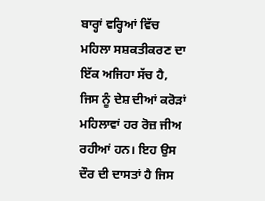ਬਾਰ੍ਹਾਂ ਵਰ੍ਹਿਆਂ ਵਿੱਚ ਮਹਿਲਾ ਸਸ਼ਕਤੀਕਰਣ ਦਾ ਇੱਕ ਅਜਿਹਾ ਸੱਚ ਹੈ, ਜਿਸ ਨੂੰ ਦੇਸ਼ ਦੀਆਂ ਕਰੋੜਾਂ ਮਹਿਲਾਵਾਂ ਹਰ ਰੋਜ਼ ਜੀਅ ਰਹੀਆਂ ਹਨ। ਇਹ ਉਸ ਦੌਰ ਦੀ ਦਾਸਤਾਂ ਹੈ ਜਿਸ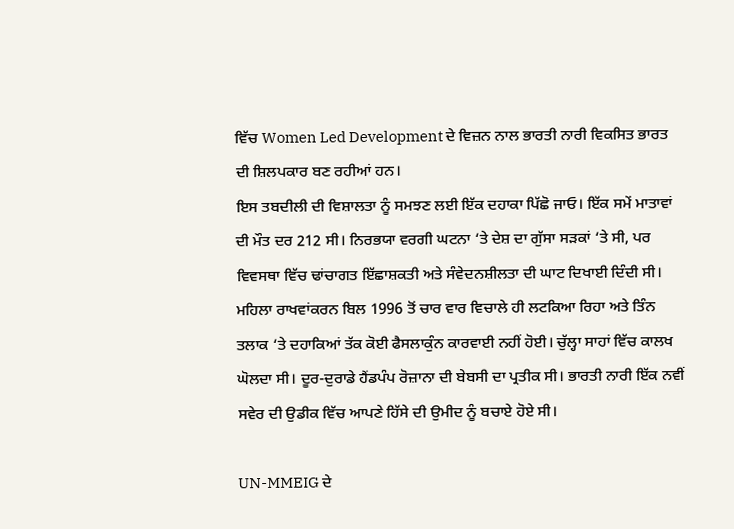ਵਿੱਚ Women Led Development ਦੇ ਵਿਜ਼ਨ ਨਾਲ ਭਾਰਤੀ ਨਾਰੀ ਵਿਕਸਿਤ ਭਾਰਤ ਦੀ ਸ਼ਿਲਪਕਾਰ ਬਣ ਰਹੀਆਂ ਹਨ।
ਇਸ ਤਬਦੀਲੀ ਦੀ ਵਿਸ਼ਾਲਤਾ ਨੂੰ ਸਮਝਣ ਲਈ ਇੱਕ ਦਹਾਕਾ ਪਿੱਛੋ ਜਾਓ। ਇੱਕ ਸਮੇਂ ਮਾਤਾਵਾਂ ਦੀ ਮੌਤ ਦਰ 212 ਸੀ। ਨਿਰਭਯਾ ਵਰਗੀ ਘਟਨਾ ‘ਤੇ ਦੇਸ਼ ਦਾ ਗੁੱਸਾ ਸੜਕਾਂ ‘ਤੇ ਸੀ, ਪਰ ਵਿਵਸਥਾ ਵਿੱਚ ਢਾਂਚਾਗਤ ਇੱਛਾਸ਼ਕਤੀ ਅਤੇ ਸੰਵੇਦਨਸ਼ੀਲਤਾ ਦੀ ਘਾਟ ਦਿਖਾਈ ਦਿੰਦੀ ਸੀ। ਮਹਿਲਾ ਰਾਖਵਾਂਕਰਨ ਬਿਲ 1996 ਤੋਂ ਚਾਰ ਵਾਰ ਵਿਚਾਲੇ ਹੀ ਲਟਕਿਆ ਰਿਹਾ ਅਤੇ ਤਿੰਨ ਤਲਾਕ ‘ਤੇ ਦਹਾਕਿਆਂ ਤੱਕ ਕੋਈ ਫੈਸਲਾਕੁੰਨ ਕਾਰਵਾਈ ਨਹੀਂ ਹੋਈ। ਚੁੱਲ੍ਹਾ ਸਾਹਾਂ ਵਿੱਚ ਕਾਲਖ ਘੋਲਦਾ ਸੀ। ਦੂਰ-ਦੁਰਾਡੇ ਹੈਂਡਪੰਪ ਰੋਜ਼ਾਨਾ ਦੀ ਬੇਬਸੀ ਦਾ ਪ੍ਰਤੀਕ ਸੀ। ਭਾਰਤੀ ਨਾਰੀ ਇੱਕ ਨਵੀਂ ਸਵੇਰ ਦੀ ਉਡੀਕ ਵਿੱਚ ਆਪਣੇ ਹਿੱਸੇ ਦੀ ਉਮੀਦ ਨੂੰ ਬਚਾਏ ਹੋਏ ਸੀ।

UN-MMEIG ਦੇ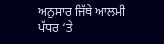ਅਨੁਸਾਰ ਜਿੱਥੇ ਆਲਮੀ ਪੱਧਰ ‘ਤੇ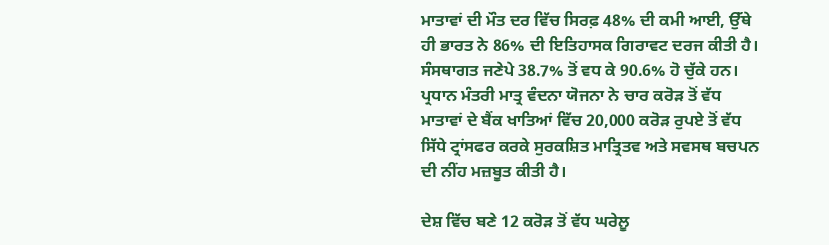ਮਾਤਾਵਾਂ ਦੀ ਮੌਤ ਦਰ ਵਿੱਚ ਸਿਰਫ਼ 48% ਦੀ ਕਮੀ ਆਈ, ਉੱਥੇ ਹੀ ਭਾਰਤ ਨੇ 86% ਦੀ ਇਤਿਹਾਸਕ ਗਿਰਾਵਟ ਦਰਜ ਕੀਤੀ ਹੈ। ਸੰਸਥਾਗਤ ਜਣੇਪੇ 38.7% ਤੋਂ ਵਧ ਕੇ 90.6% ਹੋ ਚੁੱਕੇ ਹਨ। ਪ੍ਰਧਾਨ ਮੰਤਰੀ ਮਾਤ੍ਰ ਵੰਦਨਾ ਯੋਜਨਾ ਨੇ ਚਾਰ ਕਰੋੜ ਤੋਂ ਵੱਧ ਮਾਤਾਵਾਂ ਦੇ ਬੈਂਕ ਖਾਤਿਆਂ ਵਿੱਚ 20,000 ਕਰੋੜ ਰੁਪਏ ਤੋਂ ਵੱਧ ਸਿੱਧੇ ਟ੍ਰਾਂਸਫਰ ਕਰਕੇ ਸੁਰਕਸ਼ਿਤ ਮਾਤ੍ਰਿਤਵ ਅਤੇ ਸਵਸਥ ਬਚਪਨ ਦੀ ਨੀਂਹ ਮਜ਼ਬੂਤ ਕੀਤੀ ਹੈ।

ਦੇਸ਼ ਵਿੱਚ ਬਣੇ 12 ਕਰੋੜ ਤੋਂ ਵੱਧ ਘਰੇਲੂ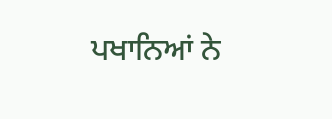ਪਖਾਨਿਆਂ ਨੇ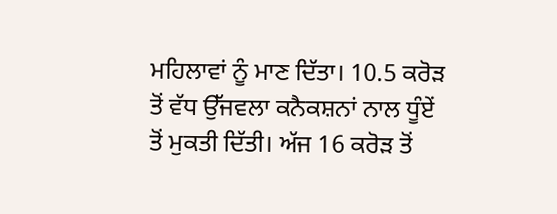ਮਹਿਲਾਵਾਂ ਨੂੰ ਮਾਣ ਦਿੱਤਾ। 10.5 ਕਰੋੜ ਤੋਂ ਵੱਧ ਉੱਜਵਲਾ ਕਨੈਕਸ਼ਨਾਂ ਨਾਲ ਧੂੰਏਂ ਤੋਂ ਮੁਕਤੀ ਦਿੱਤੀ। ਅੱਜ 16 ਕਰੋੜ ਤੋਂ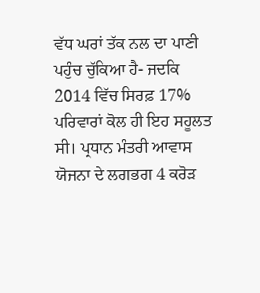ਵੱਧ ਘਰਾਂ ਤੱਕ ਨਲ ਦਾ ਪਾਣੀ ਪਹੁੰਚ ਚੁੱਕਿਆ ਹੈ- ਜਦਕਿ 2014 ਵਿੱਚ ਸਿਰਫ਼ 17% ਪਰਿਵਾਰਾਂ ਕੋਲ ਹੀ ਇਹ ਸਹੂਲਤ ਸੀ। ਪ੍ਰਧਾਨ ਮੰਤਰੀ ਆਵਾਸ ਯੋਜਨਾ ਦੇ ਲਗਭਗ 4 ਕਰੋੜ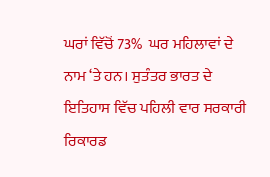ਘਰਾਂ ਵਿੱਚੋਂ 73%  ਘਰ ਮਹਿਲਾਵਾਂ ਦੇ ਨਾਮ ‘ਤੇ ਹਨ। ਸੁਤੰਤਰ ਭਾਰਤ ਦੇ ਇਤਿਹਾਸ ਵਿੱਚ ਪਹਿਲੀ ਵਾਰ ਸਰਕਾਰੀ ਰਿਕਾਰਡ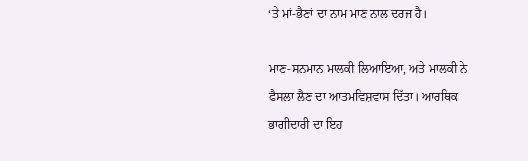‘ਤੇ ਮਾਂ-ਭੈਣਾਂ ਦਾ ਨਾਮ ਮਾਣ ਨਾਲ ਦਰਜ ਹੈ।

ਮਾਣ-ਸਨਮਾਨ ਮਾਲਕੀ ਲਿਆਇਆ, ਅਤੇ ਮਾਲਕੀ ਨੇ ਫੈਸਲਾ ਲੈਣ ਦਾ ਆਤਮਵਿਸ਼ਵਾਸ ਦਿੱਤਾ। ਆਰਥਿਕ ਭਾਗੀਦਾਰੀ ਦਾ ਇਹ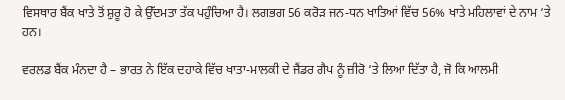ਵਿਸਥਾਰ ਬੈਂਕ ਖਾਤੇ ਤੋਂ ਸ਼ੁਰੂ ਹੋ ਕੇ ਉੱਦਮਤਾ ਤੱਕ ਪਹੁੰਚਿਆ ਹੈ। ਲਗਭਗ 56 ਕਰੋੜ ਜਨ-ਧਨ ਖਾਤਿਆਂ ਵਿੱਚ 56% ਖਾਤੇ ਮਹਿਲਾਵਾਂ ਦੇ ਨਾਮ ‘ਤੇ ਹਨ।

ਵਰਲਡ ਬੈਂਕ ਮੰਨਦਾ ਹੈ – ਭਾਰਤ ਨੇ ਇੱਕ ਦਹਾਕੇ ਵਿੱਚ ਖਾਤਾ-ਮਾਲਕੀ ਦੇ ਜੈਂਡਰ ਗੈਪ ਨੂੰ ਜ਼ੀਰੋ ‘ਤੇ ਲਿਆ ਦਿੱਤਾ ਹੈ, ਜੋ ਕਿ ਆਲਮੀ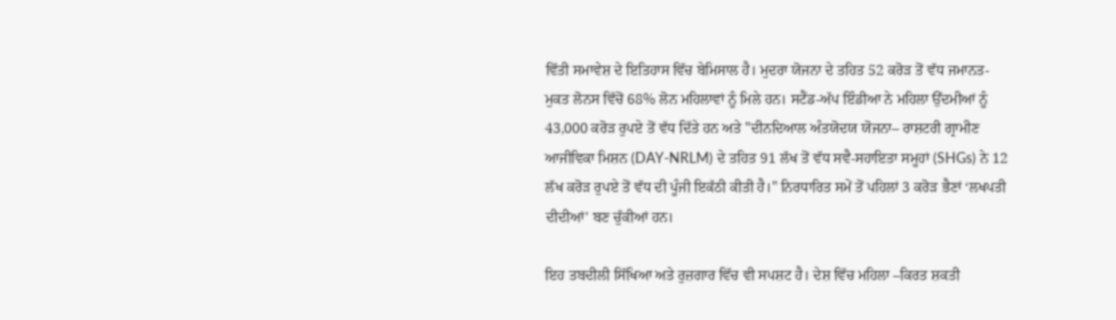ਵਿੱਤੀ ਸਮਾਵੇਸ਼ ਦੇ ਇਤਿਹਾਸ ਵਿੱਚ ਬੇਮਿਸਾਲ ਹੈ। ਮੁਦਰਾ ਯੋਜਨਾ ਦੇ ਤਹਿਤ 52 ਕਰੋੜ ਤੋਂ ਵੱਧ ਜਮਾਨਤ-ਮੁਕਤ ਲੋਨਸ ਵਿੱਚੋਂ 68% ਲੋਨ ਮਹਿਲਾਵਾਂ ਨੂੰ ਮਿਲੇ ਹਨ। ਸਟੈਂਡ-ਅੱਪ ਇੰਡੀਆ ਨੇ ਮਹਿਲਾ ਉੱਦਮੀਆਂ ਨੂੰ 43,000 ਕਰੋੜ ਰੁਪਏ ਤੋਂ ਵੱਧ ਦਿੱਤੇ ਹਨ ਅਤੇ "ਦੀਨਦਿਆਲ ਅੰਤਯੋਦਯ ਯੋਜਨਾ– ਰਾਸ਼ਟਰੀ ਗ੍ਰਾਮੀਣ ਆਜੀਵਿਕਾ ਮਿਸ਼ਨ (DAY-NRLM) ਦੇ ਤਹਿਤ 91 ਲੱਖ ਤੋਂ ਵੱਧ ਸਵੈ-ਸਹਾਇਤਾ ਸਮੂਹਾਂ (SHGs) ਨੇ 12 ਲੱਖ ਕਰੋੜ ਰੁਪਏ ਤੋਂ ਵੱਧ ਦੀ ਪੂੰਜੀ ਇਕੱਠੀ ਕੀਤੀ ਹੈ।" ਨਿਰਧਾਰਿਤ ਸਮੇਂ ਤੋਂ ਪਹਿਲਾਂ 3 ਕਰੋੜ ਭੈਣਾਂ ‘ਲਖਪਤੀ ਦੀਦੀਆਂ’ ਬਣ ਚੁੱਕੀਆਂ ਹਨ।

ਇਹ ਤਬਦੀਲੀ ਸਿੱਖਿਆ ਅਤੇ ਰੁਜ਼ਗਾਰ ਵਿੱਚ ਵੀ ਸਪਸ਼ਟ ਹੈ। ਦੇਸ਼ ਵਿੱਚ ਮਹਿਲਾ –ਕਿਰਤ ਸ਼ਕਤੀ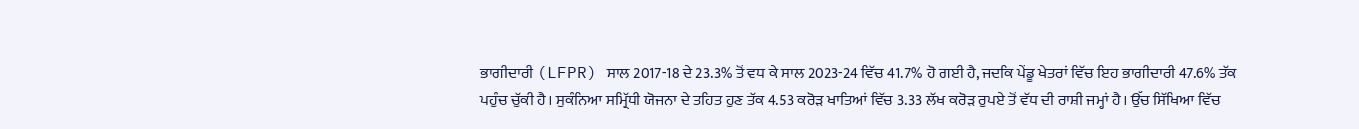ਭਾਗੀਦਾਰੀ (LFPR) ਸਾਲ 2017-18 ਦੇ 23.3% ਤੋਂ ਵਧ ਕੇ ਸਾਲ 2023-24 ਵਿੱਚ 41.7% ਹੋ ਗਈ ਹੈ, ਜਦਕਿ ਪੇਂਡੂ ਖੇਤਰਾਂ ਵਿੱਚ ਇਹ ਭਾਗੀਦਾਰੀ 47.6% ਤੱਕ ਪਹੁੰਚ ਚੁੱਕੀ ਹੈ। ਸੁਕੰਨਿਆ ਸਮ੍ਰਿੱਧੀ ਯੋਜਨਾ ਦੇ ਤਹਿਤ ਹੁਣ ਤੱਕ 4.53 ਕਰੋੜ ਖਾਤਿਆਂ ਵਿੱਚ 3.33 ਲੱਖ ਕਰੋੜ ਰੁਪਏ ਤੋਂ ਵੱਧ ਦੀ ਰਾਸ਼ੀ ਜਮ੍ਹਾਂ ਹੈ। ਉੱਚ ਸਿੱਖਿਆ ਵਿੱਚ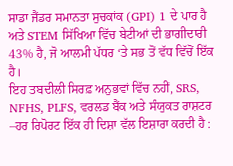ਸਾਡਾ ਜੈਂਡਰ ਸਮਾਨਤਾ ਸੁਚਕਾਂਕ (GPI) 1 ਦੇ ਪਾਰ ਹੈ ਅਤੇ STEM ਸਿੱਖਿਆ ਵਿੱਚ ਬੇਟੀਆਂ ਦੀ ਭਾਗੀਦਾਰੀ 43% ਹੈ, ਜੋ ਆਲਮੀ ਪੱਧਰ ‘ਤੇ ਸਭ ਤੋਂ ਵੱਧ ਵਿੱਚੋਂ ਇੱਕ ਹੈ।
ਇਹ ਤਬਦੀਲੀ ਸਿਰਫ਼ ਅਨੁਭਵਾਂ ਵਿੱਚ ਨਹੀਂ, SRS, NFHS, PLFS, ਵਰਲਡ ਬੈਂਕ ਅਤੇ ਸੰਯੁਕਤ ਰਾਸ਼ਟਰ –ਹਰ ਰਿਪੋਰਟ ਇੱਕ ਹੀ ਦਿਸ਼ਾ ਵੱਲ ਇਸ਼ਾਰਾ ਕਰਦੀ ਹੈ :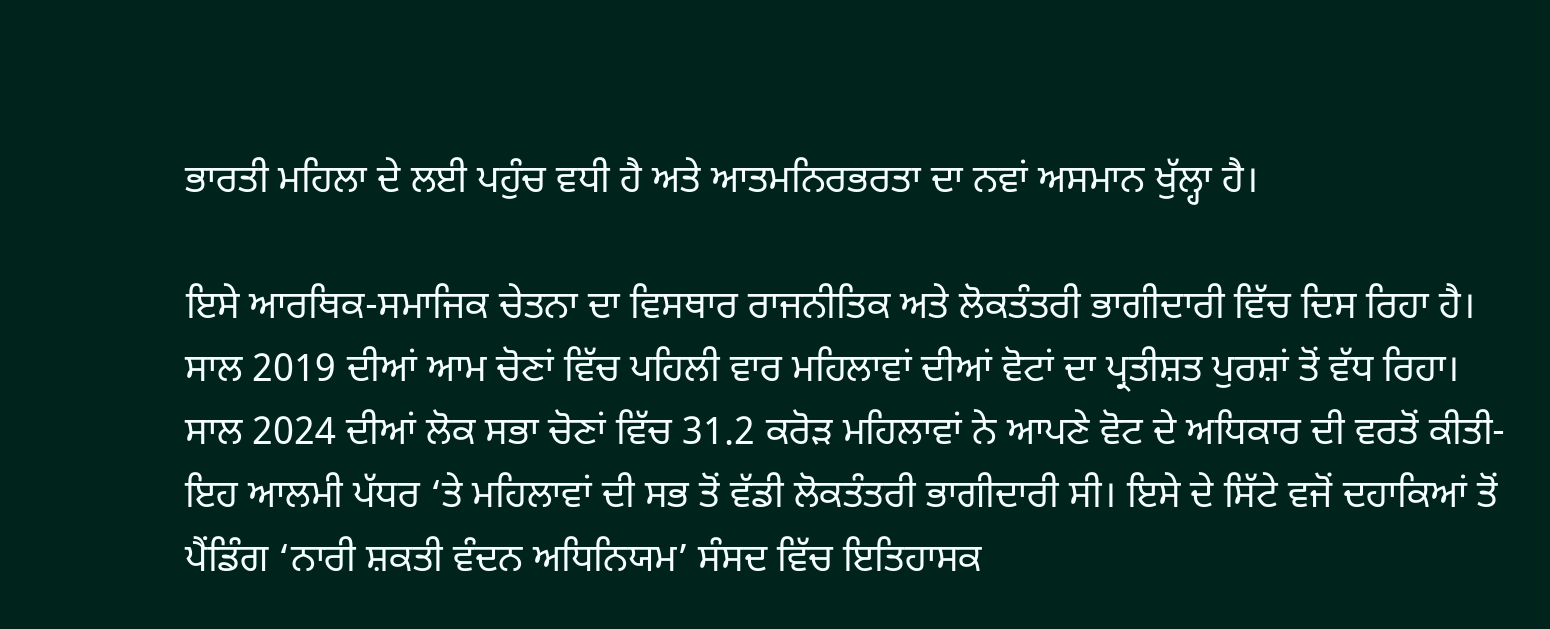ਭਾਰਤੀ ਮਹਿਲਾ ਦੇ ਲਈ ਪਹੁੰਚ ਵਧੀ ਹੈ ਅਤੇ ਆਤਮਨਿਰਭਰਤਾ ਦਾ ਨਵਾਂ ਅਸਮਾਨ ਖੁੱਲ੍ਹਾ ਹੈ।

ਇਸੇ ਆਰਥਿਕ-ਸਮਾਜਿਕ ਚੇਤਨਾ ਦਾ ਵਿਸਥਾਰ ਰਾਜਨੀਤਿਕ ਅਤੇ ਲੋਕਤੰਤਰੀ ਭਾਗੀਦਾਰੀ ਵਿੱਚ ਦਿਸ ਰਿਹਾ ਹੈ। ਸਾਲ 2019 ਦੀਆਂ ਆਮ ਚੋਣਾਂ ਵਿੱਚ ਪਹਿਲੀ ਵਾਰ ਮਹਿਲਾਵਾਂ ਦੀਆਂ ਵੋਟਾਂ ਦਾ ਪ੍ਰਤੀਸ਼ਤ ਪੁਰਸ਼ਾਂ ਤੋਂ ਵੱਧ ਰਿਹਾ। ਸਾਲ 2024 ਦੀਆਂ ਲੋਕ ਸਭਾ ਚੋਣਾਂ ਵਿੱਚ 31.2 ਕਰੋੜ ਮਹਿਲਾਵਾਂ ਨੇ ਆਪਣੇ ਵੋਟ ਦੇ ਅਧਿਕਾਰ ਦੀ ਵਰਤੋਂ ਕੀਤੀ- ਇਹ ਆਲਮੀ ਪੱਧਰ ‘ਤੇ ਮਹਿਲਾਵਾਂ ਦੀ ਸਭ ਤੋਂ ਵੱਡੀ ਲੋਕਤੰਤਰੀ ਭਾਗੀਦਾਰੀ ਸੀ। ਇਸੇ ਦੇ ਸਿੱਟੇ ਵਜੋਂ ਦਹਾਕਿਆਂ ਤੋਂ ਪੈਂਡਿੰਗ ‘ਨਾਰੀ ਸ਼ਕਤੀ ਵੰਦਨ ਅਧਿਨਿਯਮ’ ਸੰਸਦ ਵਿੱਚ ਇਤਿਹਾਸਕ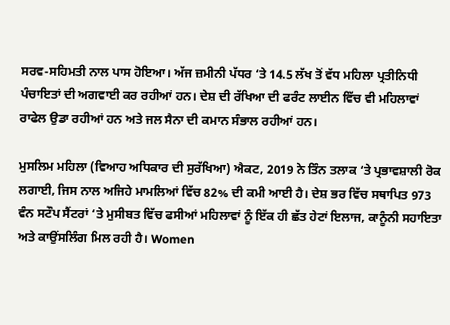ਸਰਵ-ਸਹਿਮਤੀ ਨਾਲ ਪਾਸ ਹੋਇਆ। ਅੱਜ ਜ਼ਮੀਨੀ ਪੱਧਰ ‘ਤੇ 14.5 ਲੱਖ ਤੋਂ ਵੱਧ ਮਹਿਲਾ ਪ੍ਰਤੀਨਿਧੀ ਪੰਚਾਇਤਾਂ ਦੀ ਅਗਵਾਈ ਕਰ ਰਹੀਆਂ ਹਨ। ਦੇਸ਼ ਦੀ ਰੱਖਿਆ ਦੀ ਫਰੰਟ ਲਾਈਨ ਵਿੱਚ ਵੀ ਮਹਿਲਾਵਾਂ ਰਾਫੇਲ ਉਡਾ ਰਹੀਆਂ ਹਨ ਅਤੇ ਜਲ ਸੈਨਾ ਦੀ ਕਮਾਨ ਸੰਭਾਲ ਰਹੀਆਂ ਹਨ।

ਮੁਸਲਿਮ ਮਹਿਲਾ (ਵਿਆਹ ਅਧਿਕਾਰ ਦੀ ਸੁਰੱਖਿਆ) ਐਕਟ, 2019 ਨੇ ਤਿੰਨ ਤਲਾਕ ‘ਤੇ ਪ੍ਰਭਾਵਸ਼ਾਲੀ ਰੋਕ ਲਗਾਈ, ਜਿਸ ਨਾਲ ਅਜਿਹੇ ਮਾਮਲਿਆਂ ਵਿੱਚ 82% ਦੀ ਕਮੀ ਆਈ ਹੈ। ਦੇਸ਼ ਭਰ ਵਿੱਚ ਸਥਾਪਿਤ 973 ਵੰਨ ਸਟੌਪ ਸੈਂਟਰਾਂ ‘ਤੇ ਮੁਸੀਬਤ ਵਿੱਚ ਫਸੀਆਂ ਮਹਿਲਾਵਾਂ ਨੂੰ ਇੱਕ ਹੀ ਛੱਤ ਹੇਟਾਂ ਇਲਾਜ, ਕਾਨੂੰਨੀ ਸਹਾਇਤਾ ਅਤੇ ਕਾਉਂਸਲਿੰਗ ਮਿਲ ਰਹੀ ਹੈ। Women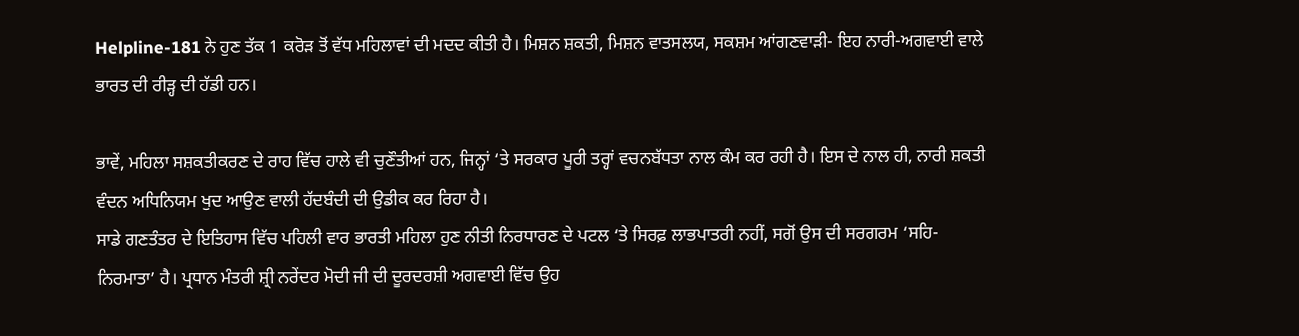Helpline-181 ਨੇ ਹੁਣ ਤੱਕ 1 ਕਰੋੜ ਤੋਂ ਵੱਧ ਮਹਿਲਾਵਾਂ ਦੀ ਮਦਦ ਕੀਤੀ ਹੈ। ਮਿਸ਼ਨ ਸ਼ਕਤੀ, ਮਿਸ਼ਨ ਵਾਤਸਲਯ, ਸਕਸ਼ਮ ਆਂਗਣਵਾੜੀ- ਇਹ ਨਾਰੀ-ਅਗਵਾਈ ਵਾਲੇ ਭਾਰਤ ਦੀ ਰੀੜ੍ਹ ਦੀ ਹੱਡੀ ਹਨ।

ਭਾਵੇਂ, ਮਹਿਲਾ ਸਸ਼ਕਤੀਕਰਣ ਦੇ ਰਾਹ ਵਿੱਚ ਹਾਲੇ ਵੀ ਚੁਣੌਤੀਆਂ ਹਨ, ਜਿਨ੍ਹਾਂ ‘ਤੇ ਸਰਕਾਰ ਪੂਰੀ ਤਰ੍ਹਾਂ ਵਚਨਬੱਧਤਾ ਨਾਲ ਕੰਮ ਕਰ ਰਹੀ ਹੈ। ਇਸ ਦੇ ਨਾਲ ਹੀ, ਨਾਰੀ ਸ਼ਕਤੀ ਵੰਦਨ ਅਧਿਨਿਯਮ ਖੁਦ ਆਉਣ ਵਾਲੀ ਹੱਦਬੰਦੀ ਦੀ ਉਡੀਕ ਕਰ ਰਿਹਾ ਹੈ।
ਸਾਡੇ ਗਣਤੰਤਰ ਦੇ ਇਤਿਹਾਸ ਵਿੱਚ ਪਹਿਲੀ ਵਾਰ ਭਾਰਤੀ ਮਹਿਲਾ ਹੁਣ ਨੀਤੀ ਨਿਰਧਾਰਣ ਦੇ ਪਟਲ ‘ਤੇ ਸਿਰਫ਼ ਲਾਭਪਾਤਰੀ ਨਹੀਂ, ਸਗੋਂ ਉਸ ਦੀ ਸਰਗਰਮ ‘ਸਹਿ-ਨਿਰਮਾਤਾ’ ਹੈ। ਪ੍ਰਧਾਨ ਮੰਤਰੀ ਸ਼੍ਰੀ ਨਰੇਂਦਰ ਮੋਦੀ ਜੀ ਦੀ ਦੂਰਦਰਸ਼ੀ ਅਗਵਾਈ ਵਿੱਚ ਉਹ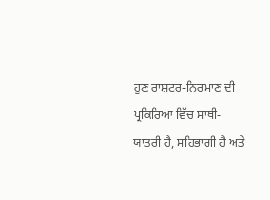ਹੁਣ ਰਾਸ਼ਟਰ-ਨਿਰਮਾਣ ਦੀ ਪ੍ਰਕਿਰਿਆ ਵਿੱਚ ਸਾਥੀ-ਯਾਤਰੀ ਹੈ, ਸਹਿਭਾਗੀ ਹੈ ਅਤੇ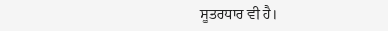ਸੂਤਰਧਾਰ ਵੀ ਹੈ।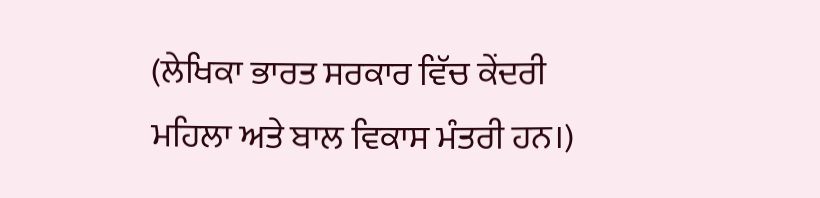(ਲੇਖਿਕਾ ਭਾਰਤ ਸਰਕਾਰ ਵਿੱਚ ਕੇਂਦਰੀ ਮਹਿਲਾ ਅਤੇ ਬਾਲ ਵਿਕਾਸ ਮੰਤਰੀ ਹਨ।)